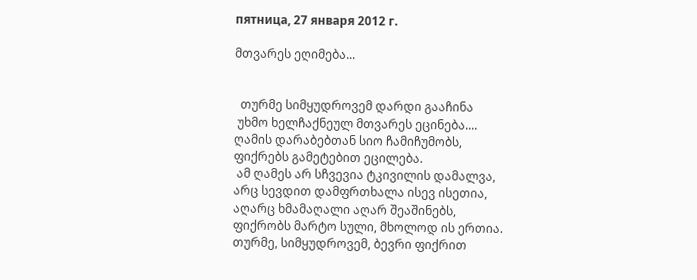пятница, 27 января 2012 г.

მთვარეს ეღიმება...


  თურმე სიმყუდროვემ დარდი გააჩინა
 უხმო ხელჩაქნეულ მთვარეს ეცინება....
ღამის დარაბებთან სიო ჩამიჩუმობს,
ფიქრებს გამეტებით ეცილება.
 ამ ღამეს არ სჩვევია ტკივილის დამალვა,
არც სევდით დამფრთხალა ისევ ისეთია,
აღარც ხმამაღალი აღარ შეაშინებს,
ფიქრობს მარტო სული, მხოლოდ ის ერთია.
თურმე, სიმყუდროვემ, ბევრი ფიქრით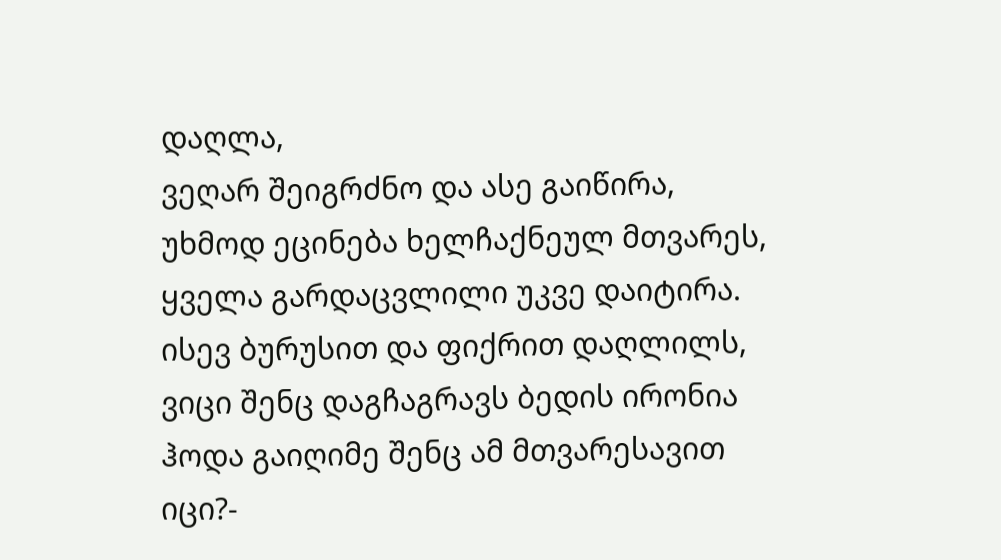დაღლა,
ვეღარ შეიგრძნო და ასე გაიწირა,
უხმოდ ეცინება ხელჩაქნეულ მთვარეს,
ყველა გარდაცვლილი უკვე დაიტირა.
ისევ ბურუსით და ფიქრით დაღლილს,
ვიცი შენც დაგჩაგრავს ბედის ირონია
ჰოდა გაიღიმე შენც ამ მთვარესავით
იცი?-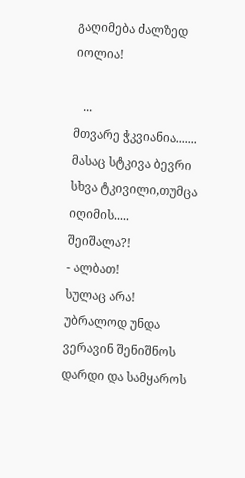გაღიმება ძალზედ იოლია!

   ...
მთვარე ჭკვიანია.......
მასაც სტკივა ბევრი სხვა ტკივილი,თუმცა იღიმის.....
შეიშალა?!
- ალბათ!
სულაც არა! უბრალოდ უნდა ვერავინ შენიშნოს დარდი და სამყაროს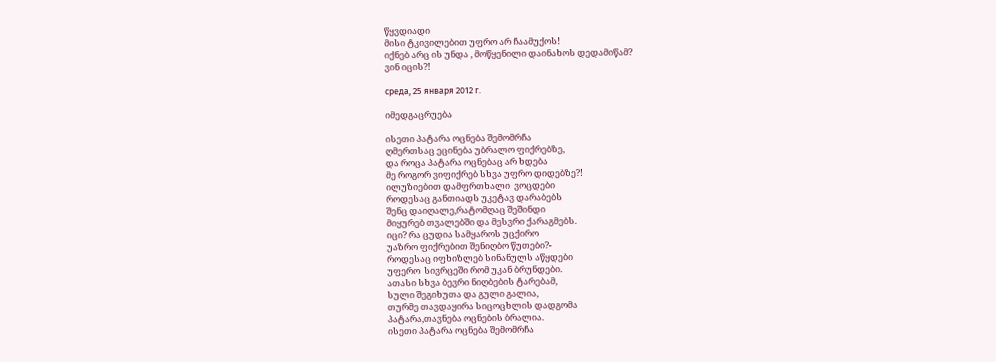წყვდიადი
მისი ტკივილებით უფრო არ ჩაამუქოს!
იქნებ არც ის უნდა , მოწყენილი დაინახოს დედამიწამ?
ვინ იცის?!

среда, 25 января 2012 г.

იმედგაცრუება

ისეთი პატარა ოცნება შემომრჩა
ღმერთსაც ეცინება უბრალო ფიქრებზე,
და როცა პატარა ოცნებაც არ ხდება
მე როგორ ვიფიქრებ სხვა უფრო დიდებზე?!
ილუზიებით დამფრთხალი  ვოცდები
როდესაც განთიადს უკეტავ დარაბებს
შენც დაიღალე,რატომღაც შეშინდი
მიყურებ თვალებში და მესვრი ქარაგმებს.
იცი? რა ცუდია სამყაროს უცქირო
უაზრო ფიქრებით შენიღბო წუთები?-
როდესაც იფხიზლებ სინანულს აწყდები
უფერო  სივრცეში რომ უკან ბრუნდები.
ათასი სხვა ბევრი ნიღბების ტარებამ,
სული შეგიხუთა და გული გალია,
თურმე თავდაყირა სიცოცხლის დადგომა
პატარა,თავნება ოცნების ბრალია.
ისეთი პატარა ოცნება შემომრჩა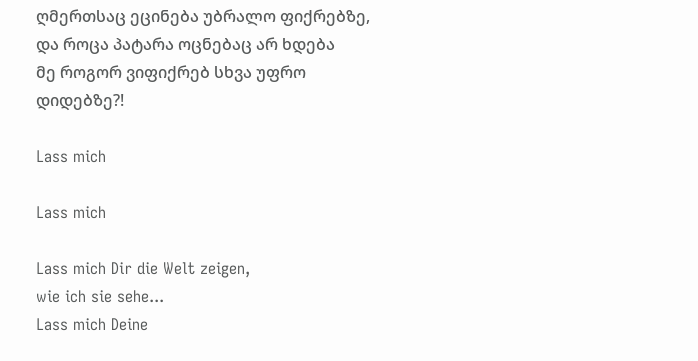ღმერთსაც ეცინება უბრალო ფიქრებზე,
და როცა პატარა ოცნებაც არ ხდება
მე როგორ ვიფიქრებ სხვა უფრო დიდებზე?!

Lass mich

Lass mich

Lass mich Dir die Welt zeigen,
wie ich sie sehe...
Lass mich Deine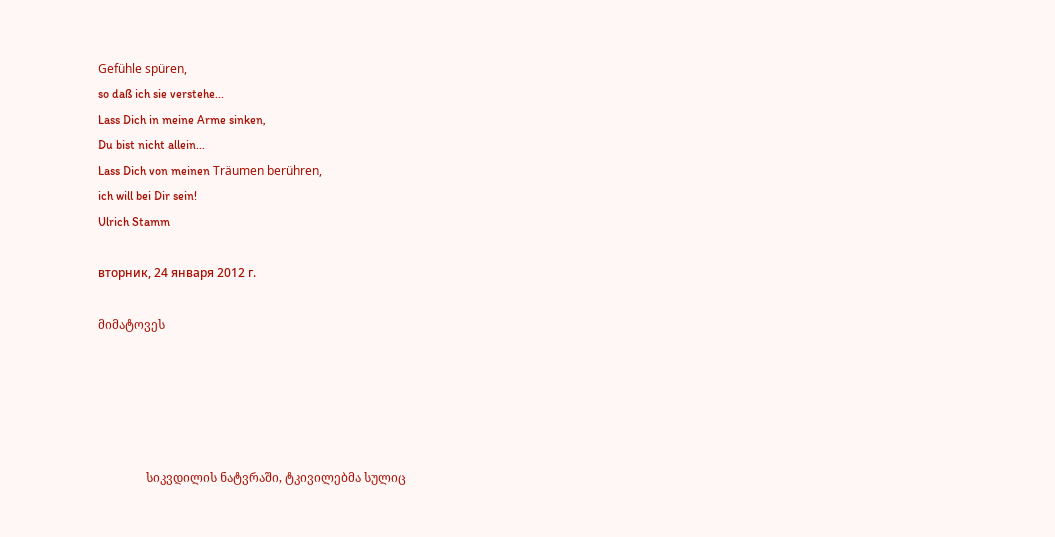Gefühle spüren,
so daß ich sie verstehe...
Lass Dich in meine Arme sinken,
Du bist nicht allein...
Lass Dich von meinen Träumen berühren,
ich will bei Dir sein!
Ulrich Stamm

вторник, 24 января 2012 г.

მიმატოვეს





                სიკვდილის ნატვრაში, ტკივილებმა სულიც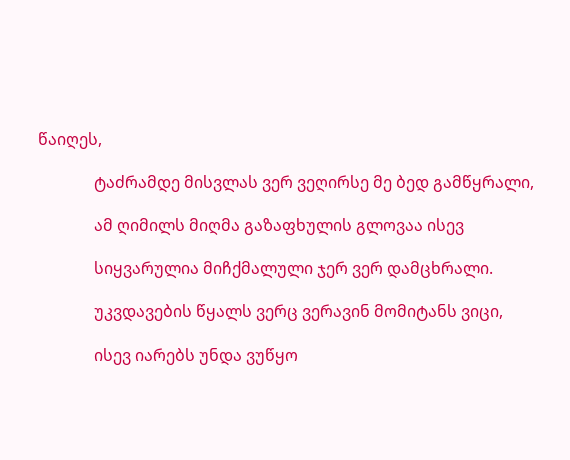წაიღეს,

              ტაძრამდე მისვლას ვერ ვეღირსე მე ბედ გამწყრალი,

              ამ ღიმილს მიღმა გაზაფხულის გლოვაა ისევ

              სიყვარულია მიჩქმალული ჯერ ვერ დამცხრალი.

              უკვდავების წყალს ვერც ვერავინ მომიტანს ვიცი,

              ისევ იარებს უნდა ვუწყო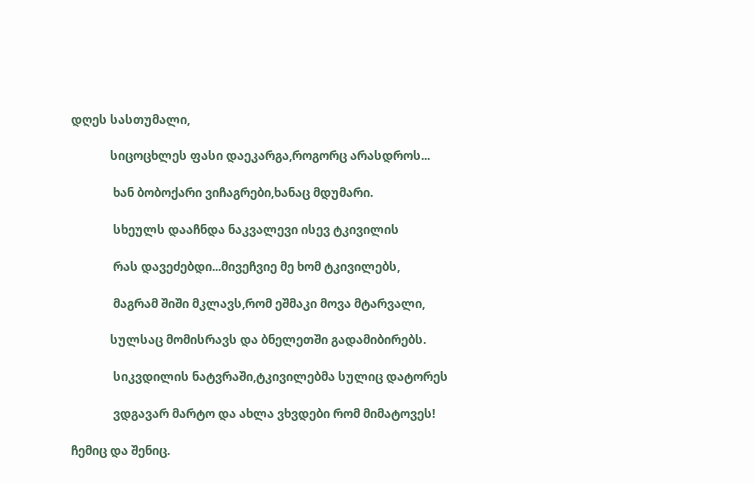დღეს სასთუმალი,

             სიცოცხლეს ფასი დაეკარგა,როგორც არასდროს...

              ხან ბობოქარი ვიჩაგრები,ხანაც მდუმარი.

              სხეულს დააჩნდა ნაკვალევი ისევ ტკივილის

              რას დავეძებდი...მივეჩვიე მე ხომ ტკივილებს,

              მაგრამ შიში მკლავს,რომ ეშმაკი მოვა მტარვალი,

             სულსაც მომისრავს და ბნელეთში გადამიბირებს.

              სიკვდილის ნატვრაში,ტკივილებმა სულიც დატორეს

              ვდგავარ მარტო და ახლა ვხვდები რომ მიმატოვეს!

ჩემიც და შენიც.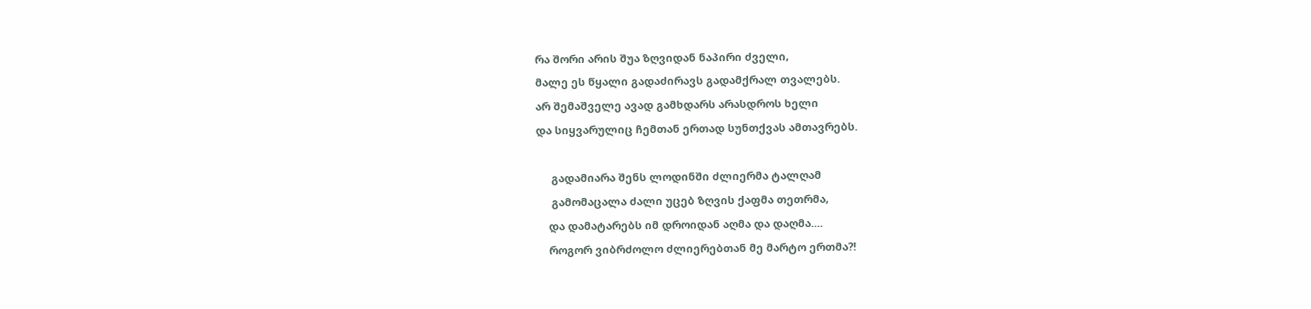რა შორი არის შუა ზღვიდან ნაპირი ძველი,
მალე ეს წყალი გადაძირავს გადამქრალ თვალებს.
არ შემაშველე ავად გამხდარს არასდროს ხელი
და სიყვარულიც ჩემთან ერთად სუნთქვას ამთავრებს.

     გადამიარა შენს ლოდინში ძლიერმა ტალღამ
     გამომაცალა ძალი უცებ ზღვის ქაფმა თეთრმა,
    და დამატარებს იმ დროიდან აღმა და დაღმა....
    როგორ ვიბრძოლო ძლიერებთან მე მარტო ერთმა?!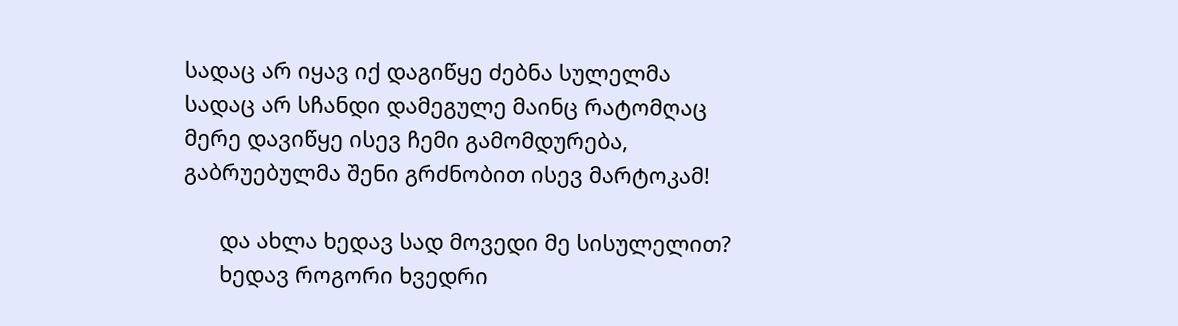სადაც არ იყავ იქ დაგიწყე ძებნა სულელმა
სადაც არ სჩანდი დამეგულე მაინც რატომღაც
მერე დავიწყე ისევ ჩემი გამომდურება,
გაბრუებულმა შენი გრძნობით ისევ მარტოკამ!

      და ახლა ხედავ სად მოვედი მე სისულელით?
      ხედავ როგორი ხვედრი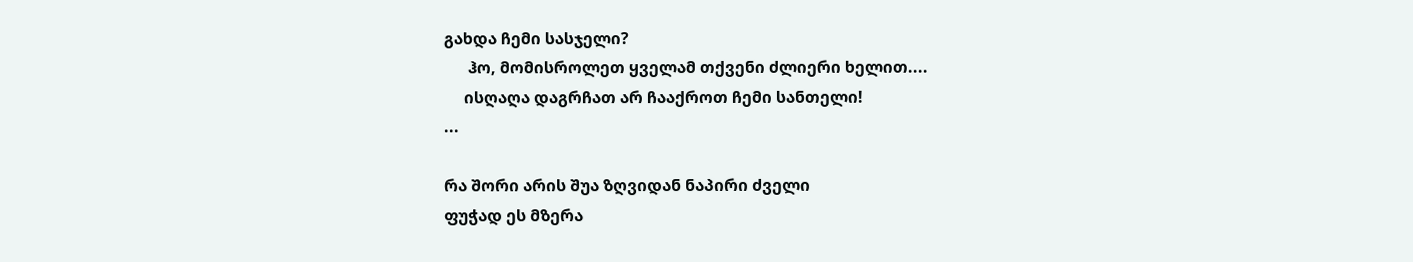გახდა ჩემი სასჯელი?
      ჰო, მომისროლეთ ყველამ თქვენი ძლიერი ხელით....
     ისღაღა დაგრჩათ არ ჩააქროთ ჩემი სანთელი!
...

რა შორი არის შუა ზღვიდან ნაპირი ძველი
ფუჭად ეს მზერა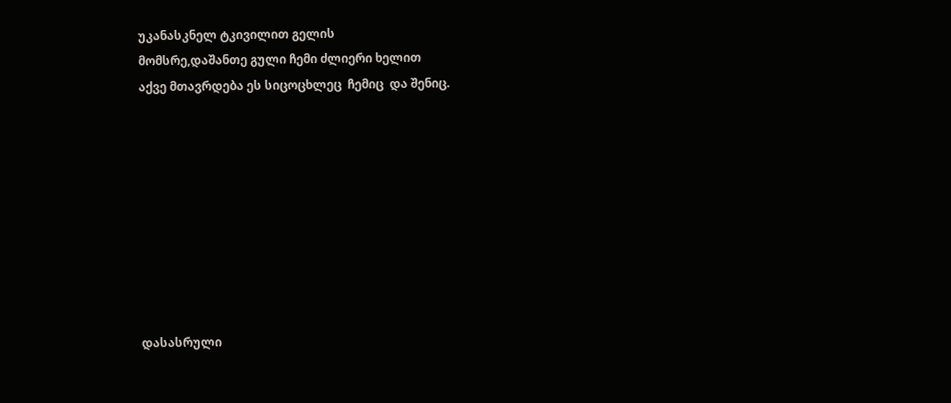უკანასკნელ ტკივილით გელის
მომსრე,დაშანთე გული ჩემი ძლიერი ხელით
აქვე მთავრდება ეს სიცოცხლეც  ჩემიც  და შენიც.









დასასრული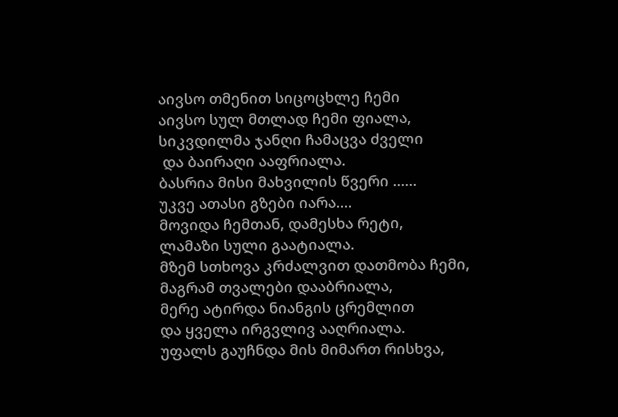აივსო თმენით სიცოცხლე ჩემი
აივსო სულ მთლად ჩემი ფიალა,
სიკვდილმა ჯანღი ჩამაცვა ძველი
 და ბაირაღი ააფრიალა.
ბასრია მისი მახვილის წვერი ......
უკვე ათასი გზები იარა....
მოვიდა ჩემთან, დამესხა რეტი,
ლამაზი სული გაატიალა.
მზემ სთხოვა კრძალვით დათმობა ჩემი,
მაგრამ თვალები დააბრიალა,
მერე ატირდა ნიანგის ცრემლით
და ყველა ირგვლივ ააღრიალა.
უფალს გაუჩნდა მის მიმართ რისხვა,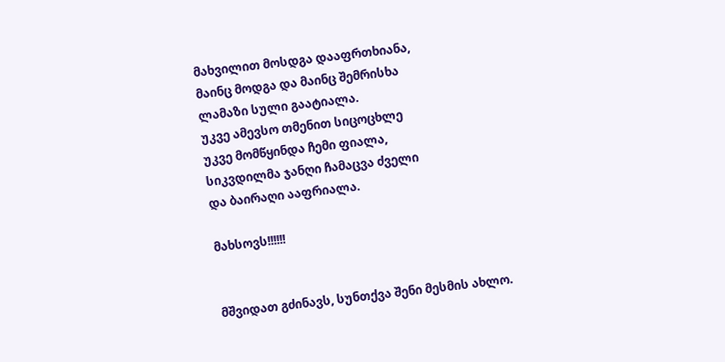მახვილით მოსდგა დააფრთხიანა,
მაინც მოდგა და მაინც შემრისხა
ლამაზი სული გაატიალა.
უკვე ამევსო თმენით სიცოცხლე
უკვე მომწყინდა ჩემი ფიალა,
სიკვდილმა ჯანღი ჩამაცვა ძველი
და ბაირაღი ააფრიალა.

მახსოვს!!!!!!


მშვიდათ გძინავს, სუნთქვა შენი მესმის ახლო.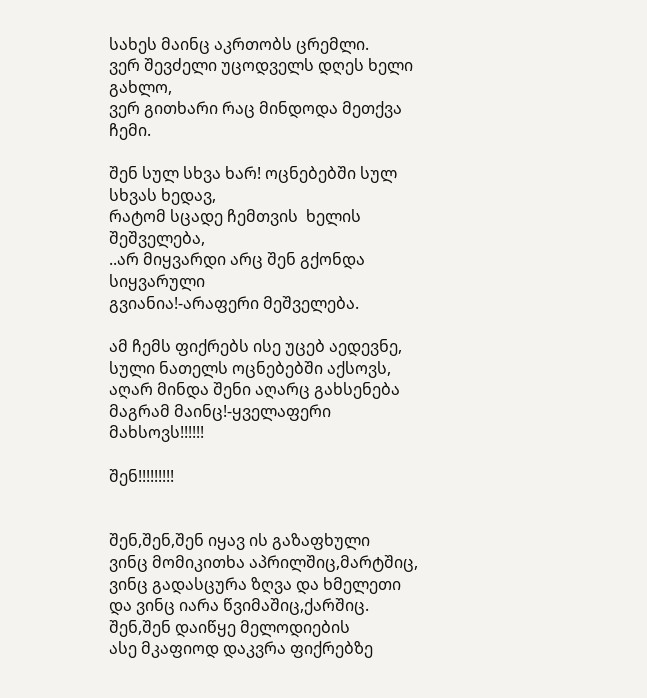სახეს მაინც აკრთობს ცრემლი.
ვერ შევძელი უცოდველს დღეს ხელი გახლო,
ვერ გითხარი რაც მინდოდა მეთქვა ჩემი.

შენ სულ სხვა ხარ! ოცნებებში სულ სხვას ხედავ,
რატომ სცადე ჩემთვის  ხელის შეშველება,
..არ მიყვარდი არც შენ გქონდა სიყვარული
გვიანია!-არაფერი მეშველება.

ამ ჩემს ფიქრებს ისე უცებ აედევნე,
სული ნათელს ოცნებებში აქსოვს,
აღარ მინდა შენი აღარც გახსენება
მაგრამ მაინც!-ყველაფერი მახსოვს!!!!!!

შენ!!!!!!!!!


შენ,შენ,შენ იყავ ის გაზაფხული
ვინც მომიკითხა აპრილშიც,მარტშიც,
ვინც გადასცურა ზღვა და ხმელეთი
და ვინც იარა წვიმაშიც,ქარშიც.
შენ,შენ დაიწყე მელოდიების
ასე მკაფიოდ დაკვრა ფიქრებზე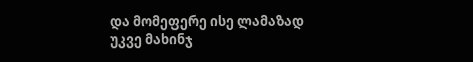და მომეფერე ისე ლამაზად
უკვე მახინჯ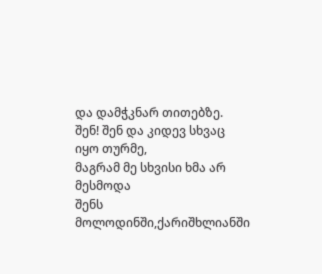და დამჭკნარ თითებზე.
შენ! შენ და კიდევ სხვაც იყო თურმე,
მაგრამ მე სხვისი ხმა არ მესმოდა
შენს მოლოდინში,ქარიშხლიანში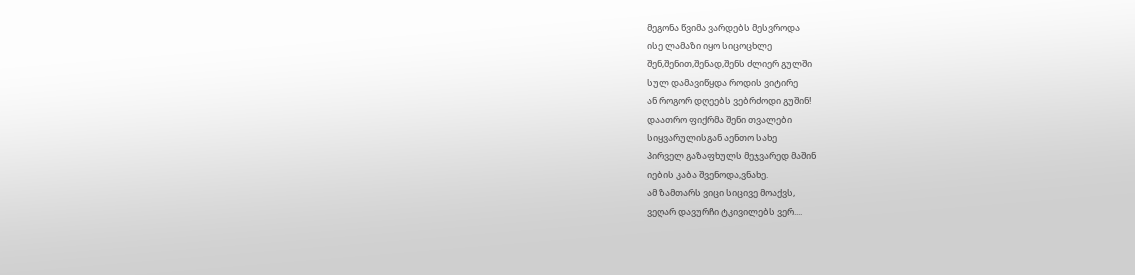მეგონა წვიმა ვარდებს მესვროდა
ისე ლამაზი იყო სიცოცხლე
შენ,შენით,შენად,შენს ძლიერ გულში
სულ დამავიწყდა როდის ვიტირე
ან როგორ დღეებს ვებრძოდი გუშინ!
დაათრო ფიქრმა შენი თვალები
სიყვარულისგან აენთო სახე
პირველ გაზაფხულს მეჯვარედ მაშინ
იების კაბა შვენოდა,ვნახე.
ამ ზამთარს ვიცი სიცივე მოაქვს,
ვეღარ დავურჩი ტკივილებს ვერ....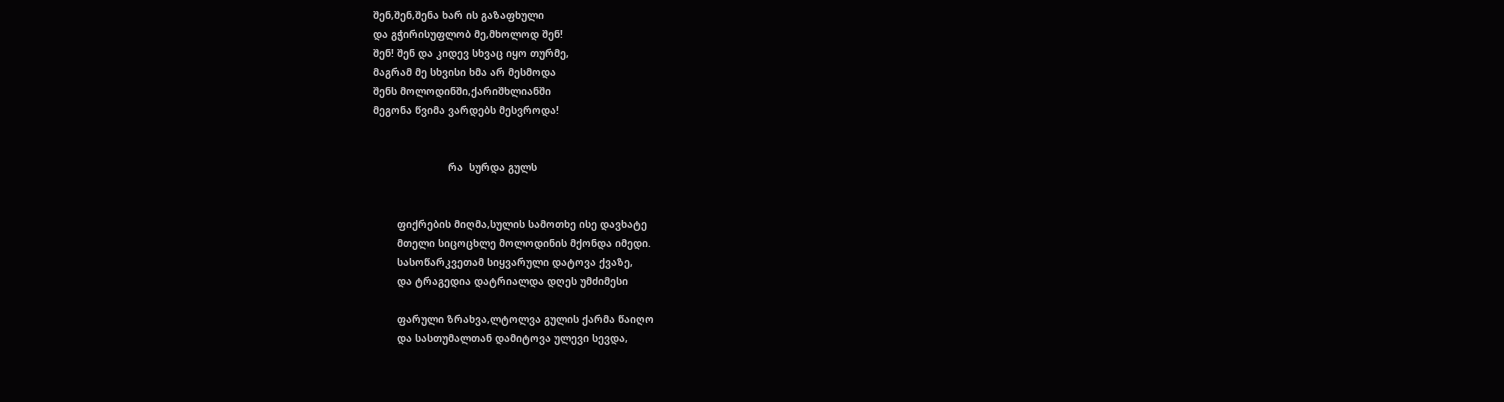შენ,შენ,შენა ხარ ის გაზაფხული
და გჭირისუფლობ მე,მხოლოდ შენ!
შენ! შენ და კიდევ სხვაც იყო თურმე,
მაგრამ მე სხვისი ხმა არ მესმოდა
შენს მოლოდინში,ქარიშხლიანში
მეგონა წვიმა ვარდებს მესვროდა!


                         რა  სურდა გულს


        ფიქრების მიღმა,სულის სამოთხე ისე დავხატე
        მთელი სიცოცხლე მოლოდინის მქონდა იმედი.
        სასოწარკვეთამ სიყვარული დატოვა ქვაზე,
        და ტრაგედია დატრიალდა დღეს უმძიმესი

        ფარული ზრახვა,ლტოლვა გულის ქარმა წაიღო
        და სასთუმალთან დამიტოვა ულევი სევდა,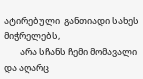ატირებული  განთიადი სახეს მიჭრელებს,
        არა სჩანს ჩემი მომავალი და აღარც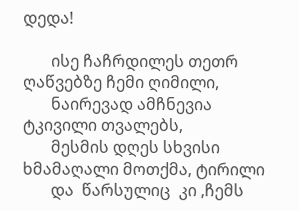დედა!

       ისე ჩაჩრდილეს თეთრ ღაწვებზე ჩემი ღიმილი,
       ნაირევად ამჩნევია ტკივილი თვალებს,
       მესმის დღეს სხვისი ხმამაღალი მოთქმა, ტირილი
       და  წარსულიც  კი ,ჩემს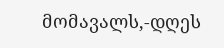მომავალს,-დღეს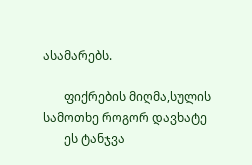ასამარებს.

       ფიქრების მიღმა,სულის სამოთხე როგორ დავხატე
       ეს ტანჯვა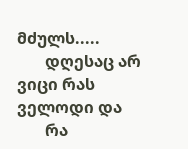მძულს.....
       დღესაც არ ვიცი რას ველოდი და
       რა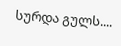სურდა გულს....